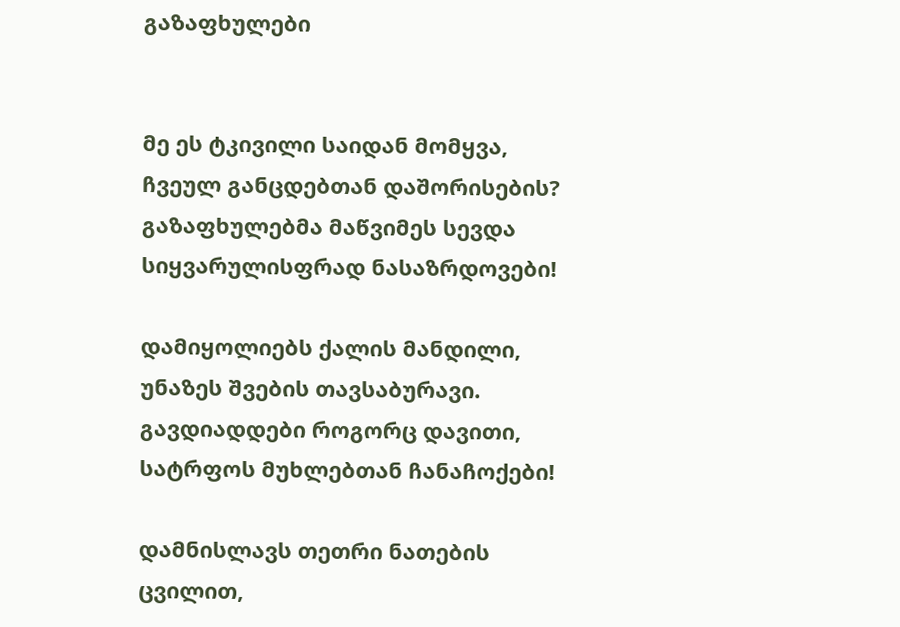გაზაფხულები


მე ეს ტკივილი საიდან მომყვა,
ჩვეულ განცდებთან დაშორისების?
გაზაფხულებმა მაწვიმეს სევდა
სიყვარულისფრად ნასაზრდოვები!

დამიყოლიებს ქალის მანდილი,
უნაზეს შვების თავსაბურავი.
გავდიადდები როგორც დავითი,
სატრფოს მუხლებთან ჩანაჩოქები!

დამნისლავს თეთრი ნათების ცვილით,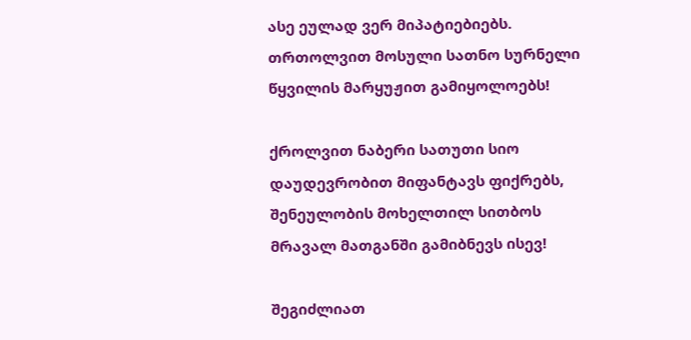ასე ეულად ვერ მიპატიებიებს.
თრთოლვით მოსული სათნო სურნელი
წყვილის მარყუჟით გამიყოლოებს!

ქროლვით ნაბერი სათუთი სიო
დაუდევრობით მიფანტავს ფიქრებს,
შენეულობის მოხელთილ სითბოს
მრავალ მათგანში გამიბნევს ისევ!

შეგიძლიათ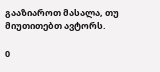გააზიაროთ მასალა, თუ მიუთითებთ ავტორს.

0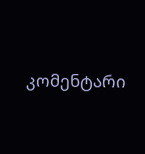კომენტარი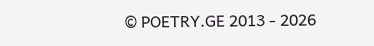© POETRY.GE 2013 - 2026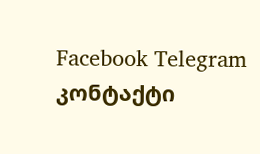Facebook Telegram კონტაქტი